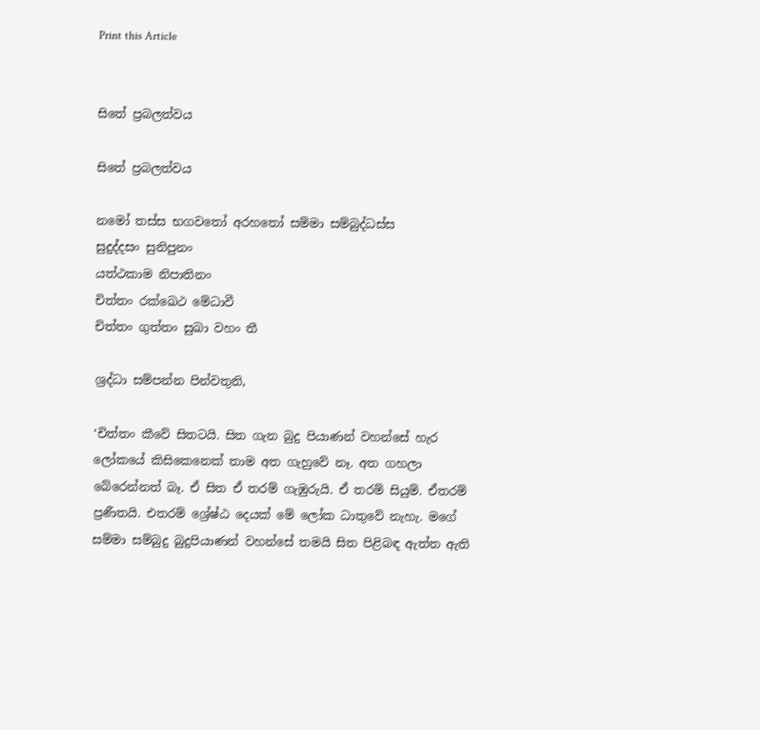Print this Article


සිතේ ප්‍රබලත්වය

සිතේ ප්‍රබලත්වය

නමෝ තස්ස භගවතෝ අරහතෝ සම්මා සම්බුද්ධස්ස
සුදුද්දසං සුනිපුනං
යත්ථකාම නිපාතිනං
චිත්තං රක්ඛෙථ මේධාවී
චිත්තං ගුත්තං සුඛා වහං තී

ශ්‍රද්ධා සම්පන්න පින්වතුනි,

‘චිත්තං කීවේ සිතටයි. සිත ගැන බුදු පියාණන් වහන්සේ හැර ලෝකයේ කිසිකෙනෙක් තාම අත ගැහුවේ නෑ. අත ගහලා බේරෙන්නත් බෑ. ඒ සිත ඒ තරම් ගැඹුරුයි. ඒ තරම් සියුම්. ඒතරම් ප්‍රණීතයි. එතරම් ශ්‍රේෂ්ඨ දෙයක් මේ ලෝක ධාතුවේ නැහැ. මගේ සම්මා සම්බුදු බුදුපියාණන් වහන්සේ තමයි සිත පිළිබඳ ඇත්ත ඇති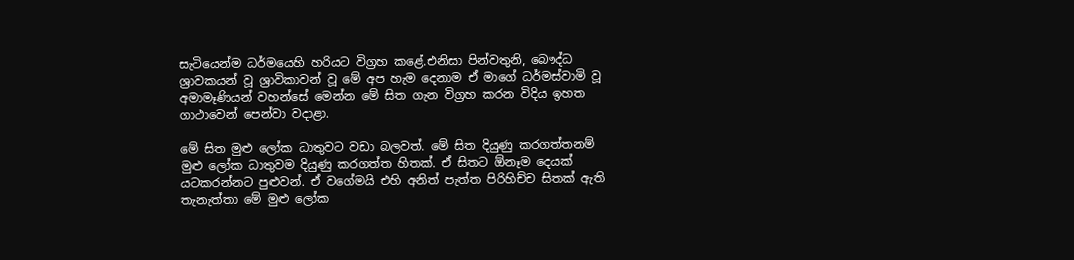සැටියෙන්ම ධර්මයෙහි හරියට විග්‍රහ කළේ.එනිසා පින්වතුනි, බෞද්ධ ශ්‍රාවකයන් වූ ශ්‍රාවිකාවන් වූ මේ අප හැම දෙනාම ඒ මාගේ ධර්මස්වාමි වූ අමාමෑණියන් වහන්සේ මෙන්න මේ සිත ගැන විග්‍රහ කරන විදිය ඉහත ගාථාවෙන් පෙන්වා වදාළා.

මේ සිත මුළු ලෝක ධාතුවට වඩා බලවත්. මේ සිත දියුණු කරගත්තනම් මුළු ලෝක ධාතුවම දියුණු කරගත්ත හිතක්. ඒ සිතට ඕනෑම දෙයක් යටකරන්නට පුළුවන්. ඒ වගේමයි එහි අනිත් පැත්ත පිරිහිච්ච සිතක් ඇති තැනැත්තා මේ මුළු ලෝක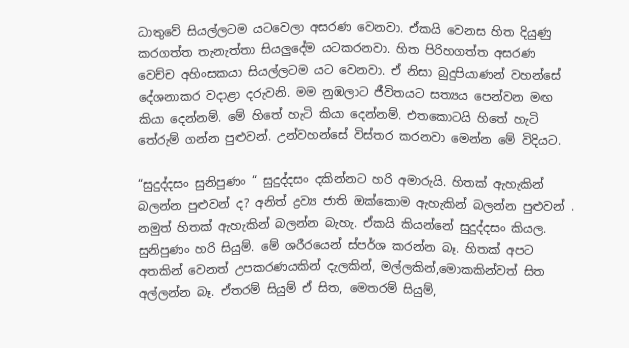ධාතුවේ සියල්ලටම යටවෙලා අසරණ වෙනවා. ඒකයි වෙනස හිත දියුණු කරගත්ත තැනැත්තා සියලුදේම යටකරනවා. හිත පිරිහගත්ත අසරණ වෙච්ච අහිංසකයා සියල්ලටම යට වෙනවා. ඒ නිසා බුදුපියාණන් වහන්සේ දේශනාකර වදාළා දරුවනි. මම නුඹලාට ජීවිතයට සත්‍යය පෙන්වන මඟ කියා දෙන්නම්. මේ හිතේ හැටි කියා දෙන්නම්. එතකොටයි හිතේ හැටි තේරුම් ගන්න පුළුවන්. උන්වහන්සේ විස්තර කරනවා මෙන්න මේ විදියට.

“සුදුද්දසං සුනිපුණං “ සුදුද්දසං දකින්නට හරි අමාරුයි. හිතක් ඇහැකින් බලන්න පුළුවන් ද? අනිත් ද්‍රව්‍ය ජාති ඔක්කොම ඇහැකින් බලන්න පුළුවන් . නමුත් හිතක් ඇහැකින් බලන්න බැහැ. ඒකයි කියන්නේ සුදුද්දසං කියල. සුනිපුණං හරි සියුම්. මේ ශරීරයෙන් ස්පර්ශ කරන්න බෑ. හිතක් අපට අතකින් වෙනත් උපකරණයකින් දැලකින්, මල්ලකින්,මොකකින්වත් සිත අල්ලන්න බෑ. ඒතරම් සියුම් ඒ සිත, මෙතරම් සියුම්,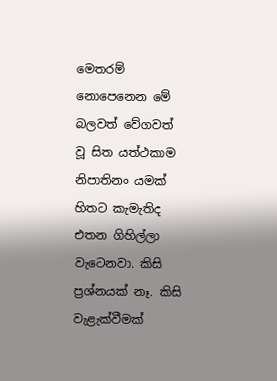මෙතරම් නොපෙනෙන මේ බලවත් වේගවත් වූ සිත යත්ථකාම නිපාතිනං යමක් හිතට කැමැතිද එතන ගිහිල්ලා වැටෙනවා. කිසි ප්‍රශ්නයක් නෑ. කිසි වැළැක්වීමක්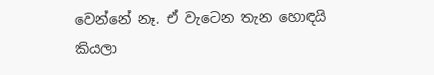වෙන්නේ නෑ. ඒ වැටෙන තැන හොඳයි කියලා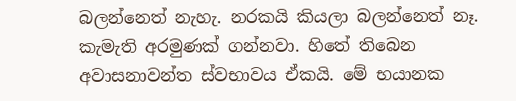බලන්නෙත් නැහැ. නරකයි කියලා බලන්නෙත් නෑ. කැමැති අරමුණක් ගන්නවා. හිතේ තිබෙන අවාසනාවන්ත ස්වභාවය ඒකයි. මේ භයානක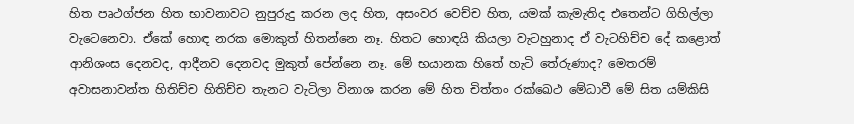හිත පෘථග්ජන හිත භාවනාවට නුපුරුදු කරන ලද හිත, අසංවර වෙච්ච හිත, යමක් කැමැතිද එතෙන්ට ගිහිල්ලා වැටෙනෙවා. ඒකේ හොඳ නරක මොකුත් හිතන්නෙ නෑ. හිතට හොඳයි කියලා වැටහුනාද ඒ වැටහිච්ච දේ කළොත් ආනිශංස දෙනවද, ආදීනව දෙනවද මුකුත් පේන්නෙ නෑ. මේ භයානක හිතේ හැටි තේරුණාද? මෙතරම් අවාසනාවන්ත හිතිච්ච හිතිච්ච තැනට වැටිලා විනාශ කරන මේ හිත චිත්තං රක්ඛෙථ මේධාවී මේ සිත යම්කිසි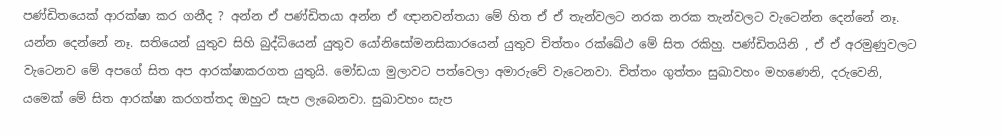පණ්ඩිතයෙක් ආරක්ෂා කර ගනීද ? අන්න ඒ පණ්ඩිතයා අන්න ඒ ඥානවන්තයා මේ හිත ඒ ඒ තැන්වලට නරක නරක තැන්වලට වැටෙන්න දෙන්නේ නෑ. යන්න දෙන්නේ නෑ. සතියෙන් යුතුව සිහි බුද්ධියෙන් යුතුව යෝනිසෝමනසිකාරයෙන් යුතුව චිත්තං රක්ඛේථ මේ සිත රකිහු. පණ්ඩිතයිනි , ඒ ඒ අරමුණුවලට වැටෙනව මේ අපගේ සිත අප ආරක්ෂාකරගත යුතුයි. මෝඩයා මුලාවට පත්වෙලා අමාරුවේ වැටෙනවා. චිත්තං ගුත්තං සුඛාවහං මහණෙනි, දරුවෙනි, යමෙක් මේ සිත ආරක්ෂා කරගත්තද ඔහුට සැප ලැබෙනවා. සුඛාවහං සැප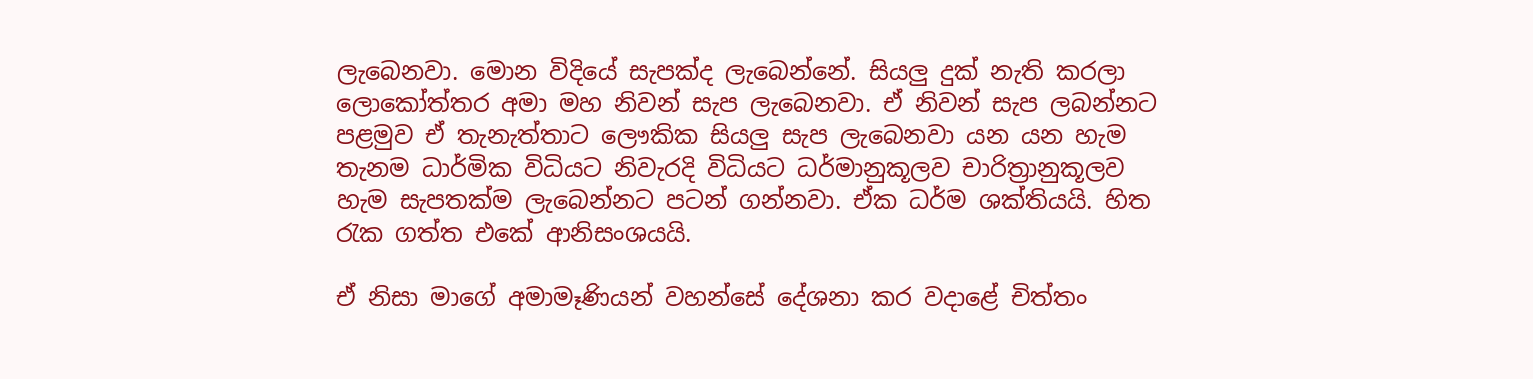ලැබෙනවා. මොන විදියේ සැපක්ද ලැබෙන්නේ. සියලු දුක් නැති කරලා ලොකෝත්තර අමා මහ නිවන් සැප ලැබෙනවා. ඒ නිවන් සැප ලබන්නට පළමුව ඒ තැනැත්තාට ලෞකික සියලු සැප ලැබෙනවා යන යන හැම තැනම ධාර්මික විධියට නිවැරදි විධියට ධර්මානුකූලව චාරිත්‍රානුකූලව හැම සැපතක්ම ලැබෙන්නට පටන් ගන්නවා. ඒක ධර්ම ශක්තියයි. හිත රැක ගත්ත එකේ ආනිසංශයයි.

ඒ නිසා මාගේ අමාමෑණියන් වහන්සේ දේශනා කර වදාළේ චිත්තං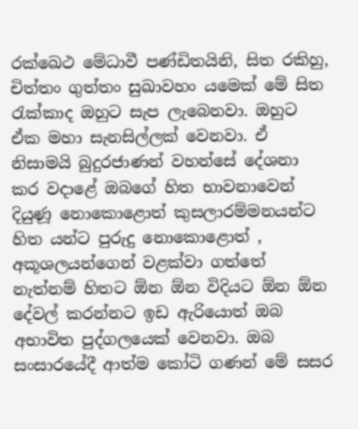රක්ඛෙථ මේධාවී පණ්ඩිතයිනි, සිත රකිහු, චිත්තං ගුත්තං සුඛාවහං යමෙක් මේ සිත රැක්කාද ඔහුට සැප ලැබෙනවා. ඔහුට ඒක මහා සැනසිල්ලක් වෙනවා. ඒ නිසාමයි බුදුරජාණන් වහන්සේ දේශනා කර වදාළේ ඔබගේ හිත භාවනාවෙන් දියුණූ නොකොළොත් කුසලාරම්මනයන්ට හිත යන්ට පුරුදු නොකොළොත් , අකූශලයන්ගෙන් වළක්වා ගත්තේ නැත්නම් හිතට ඕන ඕන විදියට ඕන ඕන දේවල් කරන්නට ඉඩ ඇරියොත් ඔබ අභාවිත පුද්ගලයෙක් වෙනවා. ඔබ සංසාරයේදී ආත්ම කෝටි ගණන් මේ සසර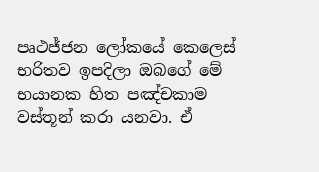පෘථජ්ජන ලෝකයේ කෙලෙස් භරිතව ඉපදිලා ඔබගේ මේ භයානක හිත පඤ්චකාම වස්තූන් කරා යනවා. ඒ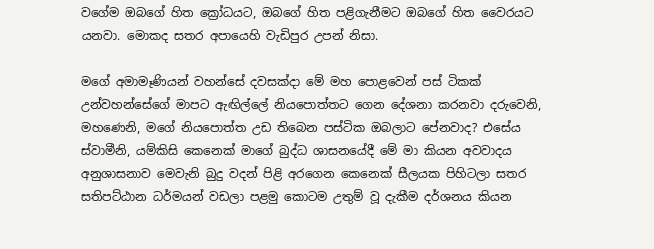වගේම ඔබගේ හිත ක්‍රෝධයට, ඔබගේ හිත පළිගැනීමට ඔබගේ හිත වෛරයට යනවා. මොකද සතර අපායෙහි වැඩිපුර උපන් නිසා.

මගේ අමාමෑණියන් වහන්සේ දවසක්දා මේ මහ පොළවෙන් පස් ටිකක් උන්වහන්සේගේ මාපට ඇඟිල්ලේ නියපොත්තට ගෙන දේශනා කරනවා දරුවෙනි, මහණෙනි, මගේ නියපොත්ත උඩ තිබෙන පස්ටික ඔබලාට පේනවාද? එසේය ස්වාමීනි, යම්කිසි කෙනෙක් මාගේ බුද්ධ ශාසනයේදී මේ මා කියන අවවාදය අනුශාසනාව මෙවැනි බුදු වදන් පිළි අරගෙන කෙනෙක් සීලයක පිහිටලා සතර සතිපට්ඨාන ධර්මයන් වඩලා පළමු කොටම උතුම් වූ දැකීම දර්ශනය කියන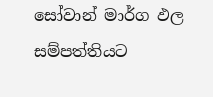සෝවාන් මාර්ග ඵල සම්පත්තියට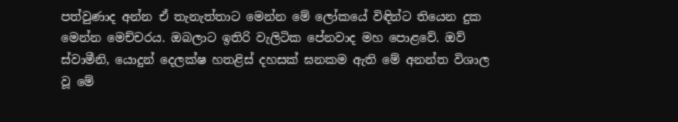පත්වුණාද අන්න ඒ තැනැත්තාට මෙන්න මේ ලෝකයේ විඳින්ට තියෙන දුක මෙන්න මෙච්චරය. ඔබලාට ඉතිරි වැලිටික පේනවාද මහ පොළවේ. ඔව් ස්වාමීනි, යොදුන් දෙලක්ෂ හතළිස් දහසක් ඝනකම ඇති මේ අනන්ත විශාල වූ මේ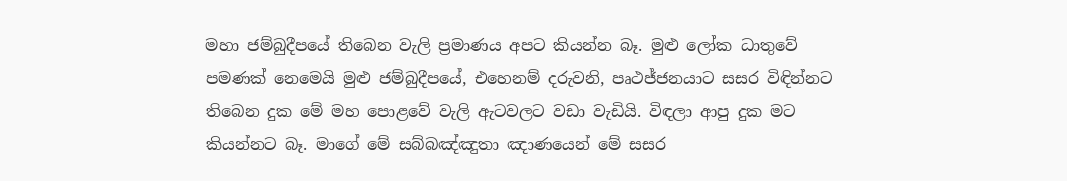මහා ජම්බුදීපයේ තිබෙන වැලි ප්‍රමාණය අපට කියන්න බෑ. මුළු ලෝක ධාතුවේ පමණක් නෙමෙයි මුළු ජම්බුදීපයේ, එහෙනම් දරුවනි, පෘථජ්ජනයාට සසර විඳින්නට තිබෙන දුක මේ මහ පොළවේ වැලි ඇටවලට වඩා වැඩියි. විඳලා ආපු දුක මට කියන්නට බෑ. මාගේ මේ සබ්බඤ්ඤුතා ඤාණයෙන් මේ සසර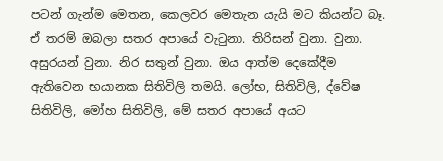පටන් ගැන්ම මෙතන, කෙලවර මෙතැන යැයි මට කියන්ට බෑ. ඒ තරම් ඔබලා සතර අපායේ වැටුනා. තිරිසන් වුනා. වුනා. අසුරයන් වුනා. නිර සතුන් වුනා. ඔය ආත්ම දෙකේදීම ඇතිවෙන භයානක සිතිවිලි තමයි. ලෝභ, සිතිවිලි, ද්වේෂ සිතිවිලි, මෝහ සිතිවිලි, මේ සතර අපායේ අයට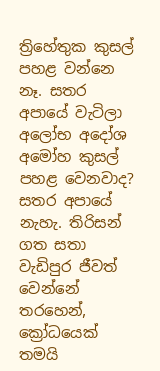ත්‍රිහේතුක කුසල් පහළ වන්නෙ නෑ. සතර අපායේ වැටිලා අලෝභ අදෝශ අමෝහ කුසල් පහළ වෙනවාද? සතර අපායේ නැහැ. තිරිසන් ගත සතා වැඩිපුර ජීවත් වෙන්නේ තරහෙන්, ක්‍රෝධයෙක් තමයි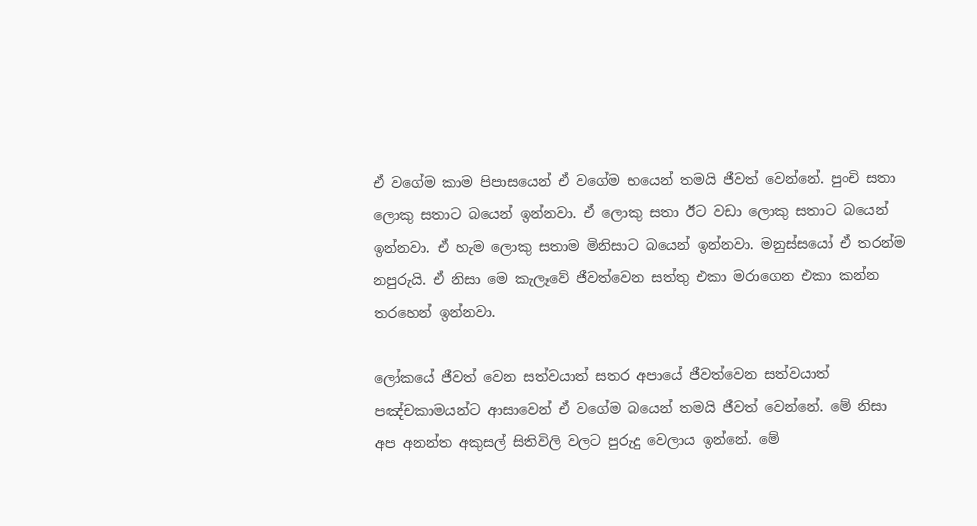ඒ වගේම කාම පිපාසයෙන් ඒ වගේම භයෙන් තමයි ජීවත් වෙන්නේ. පුංචි සතා ලොකු සතාට බයෙන් ඉන්නවා. ඒ ලොකු සතා ඊට වඩා ලොකු සතාට බයෙන් ඉන්නවා. ඒ හැම ලොකු සතාම මිනිසාට බයෙන් ඉන්නවා. මනුස්සයෝ ඒ තරන්ම නපුරුයි. ඒ නිසා මෙ කැලෑවේ ජීවත්වෙන සත්තු එකා මරාගෙන එකා කන්න තරහෙන් ඉන්නවා.

ලෝකයේ ජීවත් වෙන සත්වයාත් සතර අපායේ ජීවත්වෙන සත්වයාත් පඤ්චකාමයන්ට ආසාවෙන් ඒ වගේම බයෙන් තමයි ජීවත් වෙන්නේ. මේ නිසා අප අනන්ත අකුසල් සිතිවිලි වලට පුරුදු වෙලාය ඉන්නේ. මේ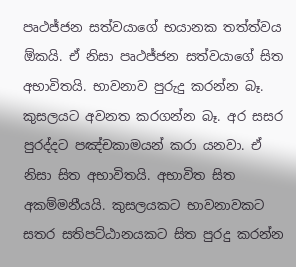පෘථජ්ජන සත්වයාගේ භයානක තත්ත්වය ඕකයි. ඒ නිසා පෘථජ්ජන සත්වයාගේ සිත අභාවිතයි. භාවනාව පුරුදු කරන්න බෑ. කුසලයට අවනත කරගන්න බෑ. අර සසර පුරද්දට පඤ්චකාමයන් කරා යනවා. ඒ නිසා සිත අභාවිතයි. අභාවිත සිත අකම්මනීයයි. කුසලයකට භාවනාවකට සතර සතිපට්ඨානයකට සිත පුරදු කරන්න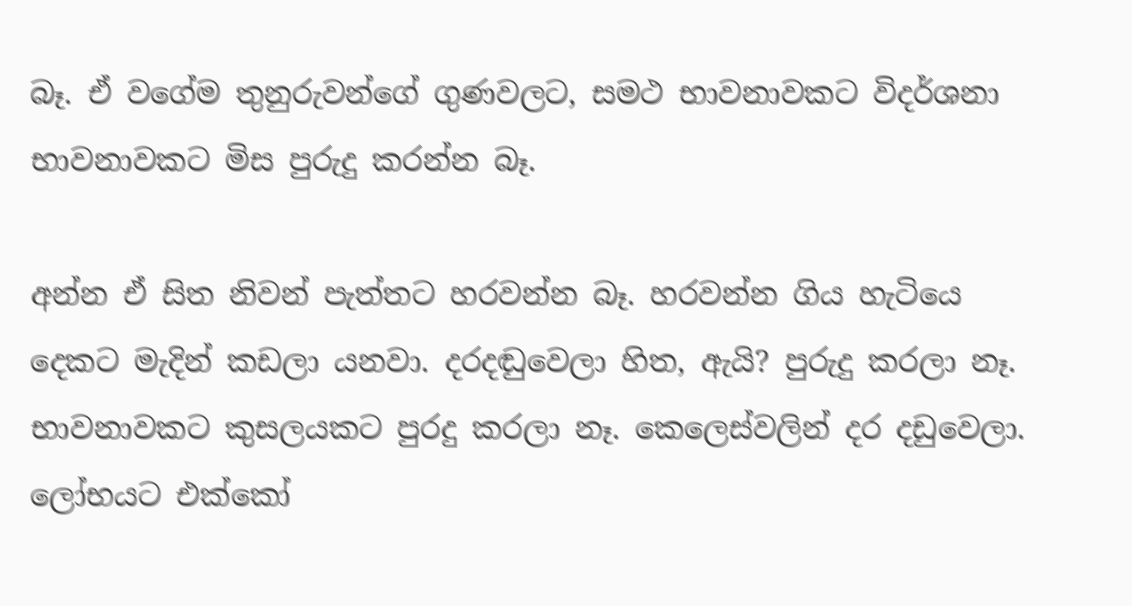බෑ. ඒ වගේම තුනුරුවන්ගේ ගුණවලට, සමථ භාවනාවකට විදර්ශනා භාවනාවකට මිස පුරුදු කරන්න බෑ.

අන්න ඒ සිත නිවන් පැත්තට හරවන්න බෑ. හරවන්න ගිය හැටියෙ දෙකට මැදින් කඩලා යනවා. දරදඬුවෙලා හිත, ඇයි? පුරුදු කරලා නෑ. භාවනාවකට කුසලයකට පුරදු කරලා නෑ. කෙලෙස්වලින් දර දඩුවෙලා. ලෝභයට එක්කෝ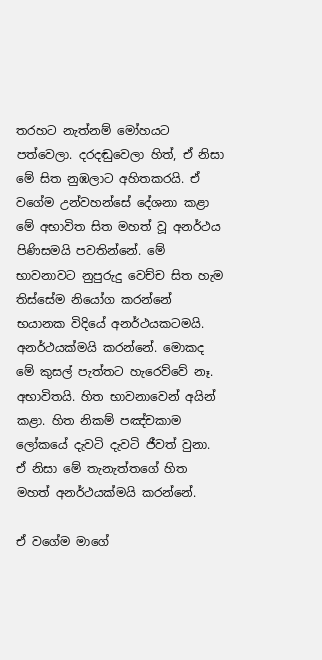තරහට නැත්නම් මෝහයට පත්වෙලා. දරදඬුවෙලා හිත්, ඒ නිසා මේ සිත නුඹලාට අහිතකරයි. ඒ වගේම උන්වහන්සේ දේශනා කළා මේ අභාවිත සිත මහත් වූ අනර්ථය පිණිසමයි පවතින්නේ. මේ භාවනාවට නුපුරුදු වෙච්ච සිත හැම තිස්සේම නියෝග කරන්නේ භයානක විදියේ අනර්ථයකටමයි. අනර්ථයක්මයි කරන්නේ. මොකද මේ කුසල් පැත්තට හැරෙව්වේ නෑ. අභාවිතයි. හිත භාවනාවෙන් අයින් කළා. හිත නිකම් පඤ්චකාම ලෝකයේ දැවටි දැවටි ජීවත් වුනා. ඒ නිසා මේ තැනැත්තගේ හිත මහත් අනර්ථයක්මයි කරන්නේ.

ඒ වගේම මාගේ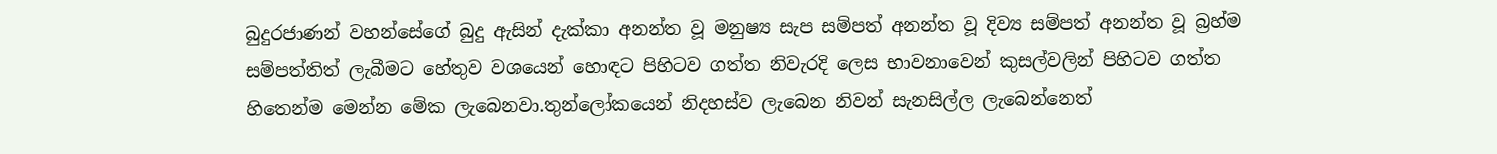බුදුරජාණන් වහන්සේගේ බුදු ඇසින් දැක්කා අනන්ත වූ මනුෂ්‍ය සැප සම්පත් අනන්ත වූ දිව්‍ය සම්පත් අනන්ත වූ බ්‍රහ්ම සම්පත්තිත් ලැබීමට හේතුව වශයෙන් හොඳට පිහිටව ගත්ත නිවැරදි ලෙස භාවනාවෙන් කුසල්වලින් පිහිටව ගත්ත හිතෙන්ම මෙන්න මේක ලැබෙනවා.තුන්ලෝකයෙන් නිදහස්ව ලැබෙන නිවන් සැනසිල්ල ලැබෙන්නෙත්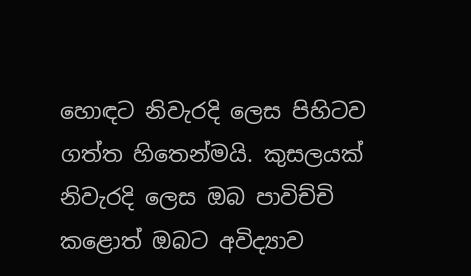හොඳට නිවැරදි ලෙස පිහිටව ගත්ත හිතෙන්මයි. කුසලයක් නිවැරදි ලෙස ඔබ පාවිච්චි කළොත් ඔබට අවිද්‍යාව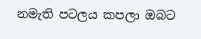නමැති පටලය කපලා ඔබට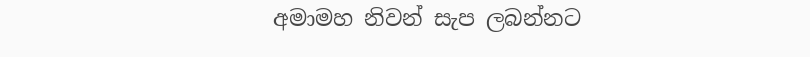අමාමහ නිවන් සැප ලබන්නට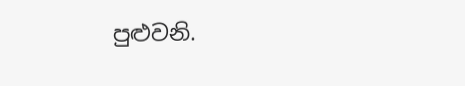පුළුවනි.